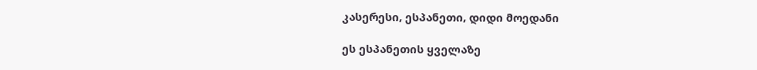კასერესი, ესპანეთი, დიდი მოედანი

ეს ესპანეთის ყველაზე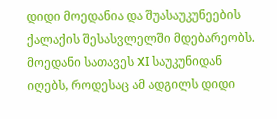დიდი მოედანია და შუასაუკუნეების ქალაქის შესასვლელში მდებარეობს. მოედანი სათავეს XI საუკუნიდან იღებს, როდესაც ამ ადგილს დიდი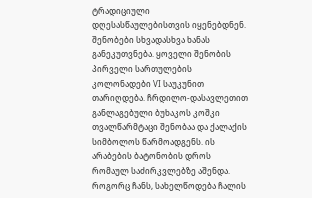ტრადიციული დღესასწაულებისთვის იყენებდნენ. შენობები სხვადასხვა ხანას განეკუთვნება. ყოველი შენობის პირველი სართულების კოლონადები VI საუკუნით თარიღდება. ჩრდილო-დასავლეთით განლაგებული ბუხაკოს კოშკი თვალწარმტაცი შენობაა და ქალაქის სიმბოლოს წარმოადგენს. ის არაბების ბატონობის დროს რომაულ საძირკვლებზე აშენდა. როგორც ჩანს, სახელწოდება ჩალის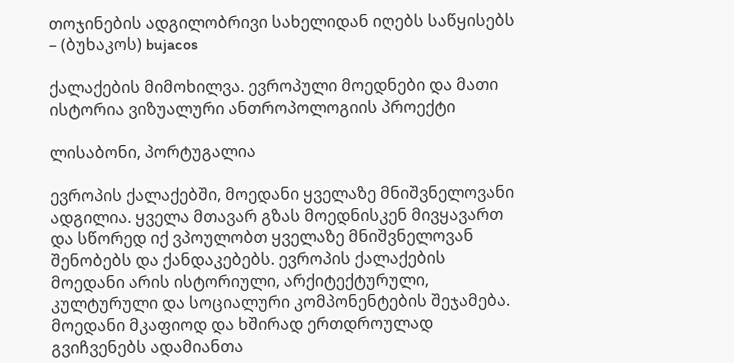თოჯინების ადგილობრივი სახელიდან იღებს საწყისებს – (ბუხაკოს) bujacos

ქალაქების მიმოხილვა. ევროპული მოედნები და მათი ისტორია ვიზუალური ანთროპოლოგიის პროექტი

ლისაბონი, პორტუგალია

ევროპის ქალაქებში, მოედანი ყველაზე მნიშვნელოვანი ადგილია. ყველა მთავარ გზას მოედნისკენ მივყავართ და სწორედ იქ ვპოულობთ ყველაზე მნიშვნელოვან შენობებს და ქანდაკებებს. ევროპის ქალაქების მოედანი არის ისტორიული, არქიტექტურული, კულტურული და სოციალური კომპონენტების შეჯამება. მოედანი მკაფიოდ და ხშირად ერთდროულად გვიჩვენებს ადამიანთა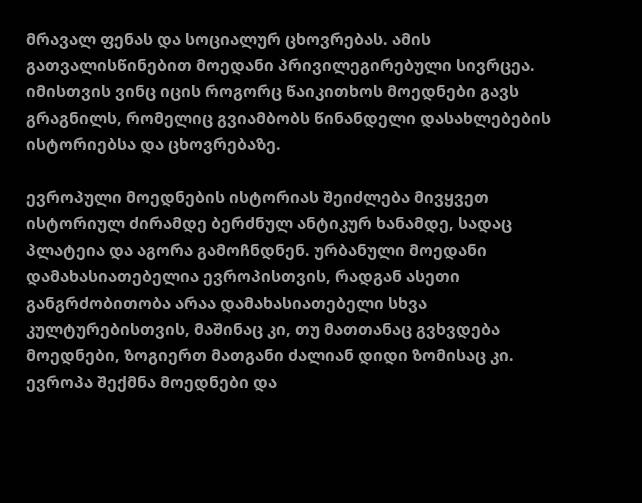მრავალ ფენას და სოციალურ ცხოვრებას. ამის გათვალისწინებით მოედანი პრივილეგირებული სივრცეა. იმისთვის ვინც იცის როგორც წაიკითხოს მოედნები გავს გრაგნილს, რომელიც გვიამბობს წინანდელი დასახლებების ისტორიებსა და ცხოვრებაზე.

ევროპული მოედნების ისტორიას შეიძლება მივყვეთ ისტორიულ ძირამდე ბერძნულ ანტიკურ ხანამდე, სადაც პლატეია და აგორა გამოჩნდნენ. ურბანული მოედანი დამახასიათებელია ევროპისთვის, რადგან ასეთი განგრძობითობა არაა დამახასიათებელი სხვა კულტურებისთვის, მაშინაც კი, თუ მათთანაც გვხვდება მოედნები, ზოგიერთ მათგანი ძალიან დიდი ზომისაც კი. ევროპა შექმნა მოედნები და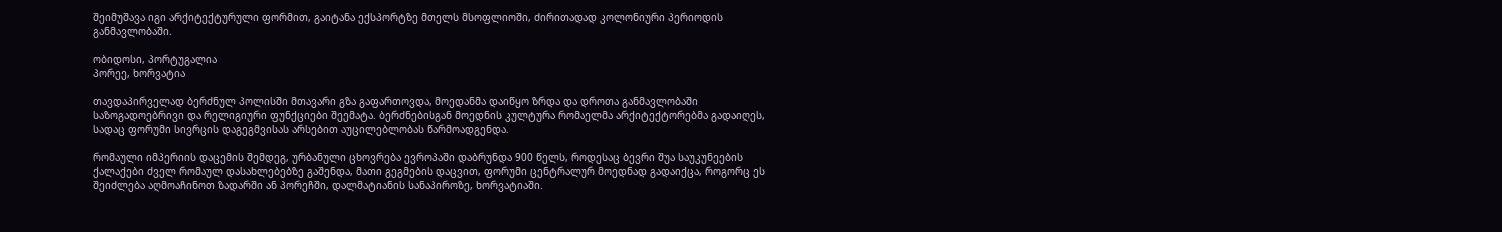შეიმუშავა იგი არქიტექტურული ფორმით, გაიტანა ექსპორტზე მთელს მსოფლიოში, ძირითადად კოლონიური პერიოდის განმავლობაში.

ობიდოსი, პორტუგალია
პორეე, ხორვატია

თავდაპირველად ბერძნულ პოლისში მთავარი გზა გაფართოვდა, მოედანმა დაიწყო ზრდა და დროთა განმავლობაში საზოგადოებრივი და რელიგიური ფუნქციები შეემატა. ბერძნებისგან მოედნის კულტურა რომაელმა არქიტექტორებმა გადაიღეს, სადაც ფორუმი სივრცის დაგეგმვისას არსებით აუცილებლობას წარმოადგენდა.

რომაული იმპერიის დაცემის შემდეგ, ურბანული ცხოვრება ევროპაში დაბრუნდა 900 წელს, როდესაც ბევრი შუა საუკუნეების ქალაქები ძველ რომაულ დასახლებებზე გაშენდა, მათი გეგმების დაცვით, ფორუმი ცენტრალურ მოედნად გადაიქცა, როგორც ეს შეიძლება აღმოაჩინოთ ზადარში ან პორეჩში, დალმატიანის სანაპიროზე, ხორვატიაში.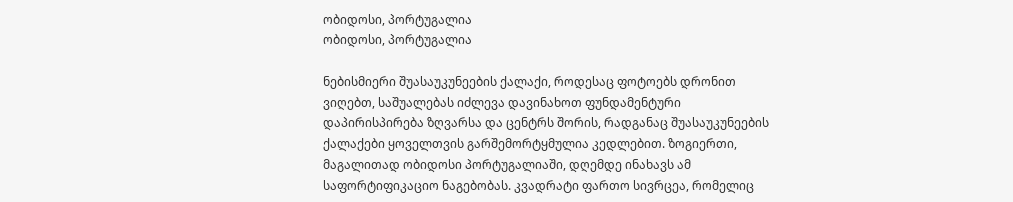ობიდოსი, პორტუგალია
ობიდოსი, პორტუგალია

ნებისმიერი შუასაუკუნეების ქალაქი, როდესაც ფოტოებს დრონით ვიღებთ, საშუალებას იძლევა დავინახოთ ფუნდამენტური დაპირისპირება ზღვარსა და ცენტრს შორის, რადგანაც შუასაუკუნეების ქალაქები ყოველთვის გარშემორტყმულია კედლებით. ზოგიერთი, მაგალითად ობიდოსი პორტუგალიაში, დღემდე ინახავს ამ საფორტიფიკაციო ნაგებობას. კვადრატი ფართო სივრცეა, რომელიც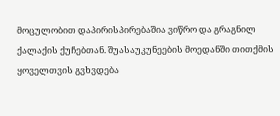მოცულობით დაპირისპირებაშია ვიწრო და გრაგნილ ქალაქის ქუჩებთან. შუასაუკუნეების მოედანში თითქმის ყოველთვის გვხვდება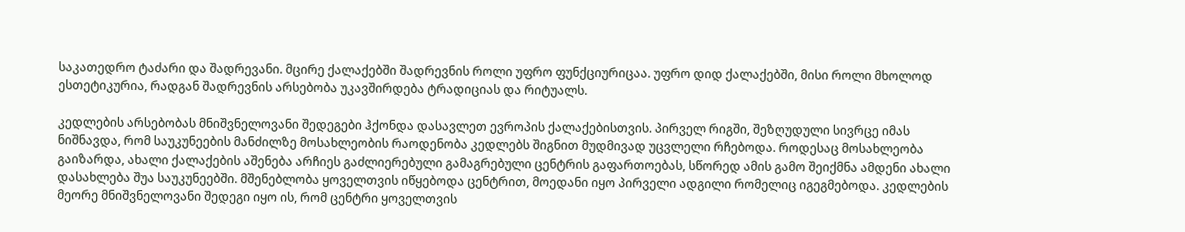საკათედრო ტაძარი და შადრევანი. მცირე ქალაქებში შადრევნის როლი უფრო ფუნქციურიცაა. უფრო დიდ ქალაქებში, მისი როლი მხოლოდ ესთეტიკურია, რადგან შადრევნის არსებობა უკავშირდება ტრადიციას და რიტუალს.

კედლების არსებობას მნიშვნელოვანი შედეგები ჰქონდა დასავლეთ ევროპის ქალაქებისთვის. პირველ რიგში, შეზღუდული სივრცე იმას ნიშნავდა, რომ საუკუნეების მანძილზე მოსახლეობის რაოდენობა კედლებს შიგნით მუდმივად უცვლელი რჩებოდა. როდესაც მოსახლეობა გაიზარდა, ახალი ქალაქების აშენება არჩიეს გაძლიერებული გამაგრებული ცენტრის გაფართოებას, სწორედ ამის გამო შეიქმნა ამდენი ახალი დასახლება შუა საუკუნეებში. მშენებლობა ყოველთვის იწყებოდა ცენტრით, მოედანი იყო პირველი ადგილი რომელიც იგეგმებოდა. კედლების მეორე მნიშვნელოვანი შედეგი იყო ის, რომ ცენტრი ყოველთვის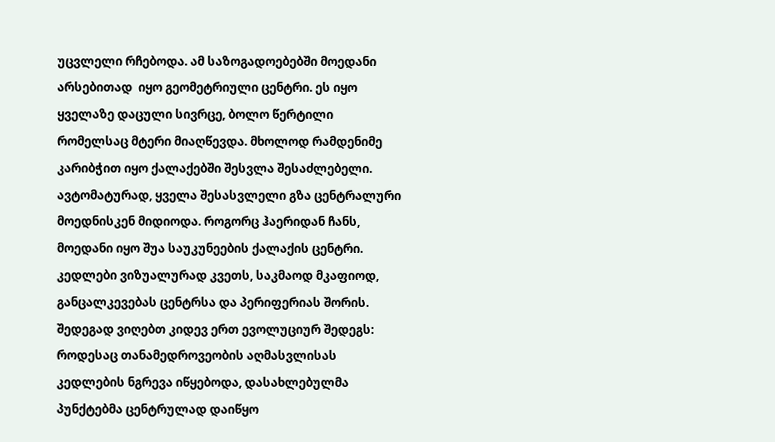უცვლელი რჩებოდა. ამ საზოგადოებებში მოედანი არსებითად  იყო გეომეტრიული ცენტრი. ეს იყო ყველაზე დაცული სივრცე, ბოლო წერტილი რომელსაც მტერი მიაღწევდა. მხოლოდ რამდენიმე კარიბჭით იყო ქალაქებში შესვლა შესაძლებელი. ავტომატურად, ყველა შესასვლელი გზა ცენტრალური მოედნისკენ მიდიოდა. როგორც ჰაერიდან ჩანს, მოედანი იყო შუა საუკუნეების ქალაქის ცენტრი. კედლები ვიზუალურად კვეთს, საკმაოდ მკაფიოდ, განცალკევებას ცენტრსა და პერიფერიას შორის. შედეგად ვიღებთ კიდევ ერთ ევოლუციურ შედეგს: როდესაც თანამედროვეობის აღმასვლისას კედლების ნგრევა იწყებოდა, დასახლებულმა პუნქტებმა ცენტრულად დაიწყო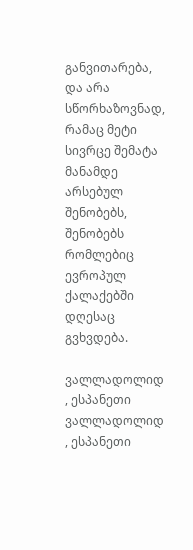განვითარება, და არა სწორხაზოვნად, რამაც მეტი სივრცე შემატა მანამდე არსებულ შენობებს, შენობებს რომლებიც ევროპულ ქალაქებში დღესაც გვხვდება.

ვალლადოლიდ , ესპანეთი
ვალლადოლიდ , ესპანეთი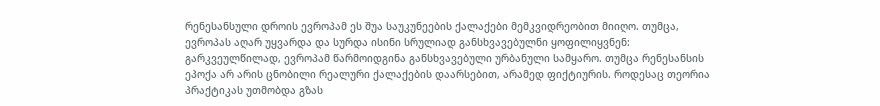რენესანსული დროის ევროპამ ეს შუა საუკუნეების ქალაქები მემკვიდრეობით მიიღო. თუმცა, ევროპას აღარ უყვარდა და სურდა ისინი სრულიად განსხვავებულნი ყოფილიყვნენ: გარკვეულწილად, ევროპამ წარმოიდგინა განსხვავებული ურბანული სამყარო. თუმცა რენესანსის ეპოქა არ არის ცნობილი რეალური ქალაქების დაარსებით, არამედ ფიქტიურის. როდესაც თეორია პრაქტიკას უთმობდა გზას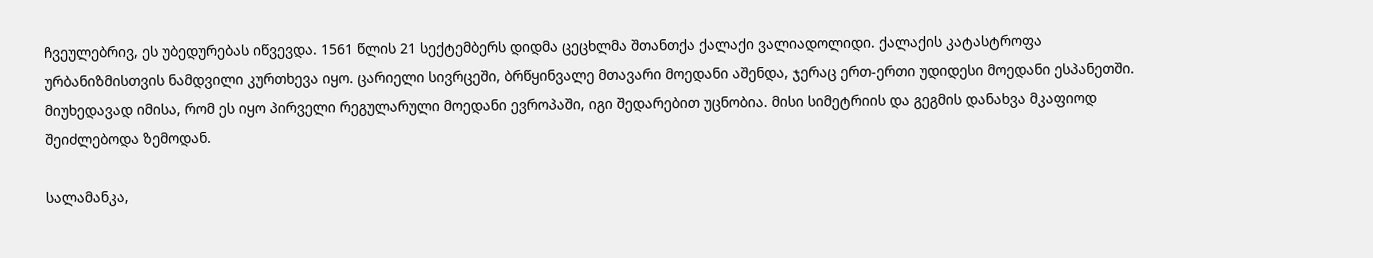ჩვეულებრივ, ეს უბედურებას იწვევდა. 1561 წლის 21 სექტემბერს დიდმა ცეცხლმა შთანთქა ქალაქი ვალიადოლიდი. ქალაქის კატასტროფა ურბანიზმისთვის ნამდვილი კურთხევა იყო. ცარიელი სივრცეში, ბრწყინვალე მთავარი მოედანი აშენდა, ჯერაც ერთ-ერთი უდიდესი მოედანი ესპანეთში. მიუხედავად იმისა, რომ ეს იყო პირველი რეგულარული მოედანი ევროპაში, იგი შედარებით უცნობია. მისი სიმეტრიის და გეგმის დანახვა მკაფიოდ შეიძლებოდა ზემოდან.

სალამანკა,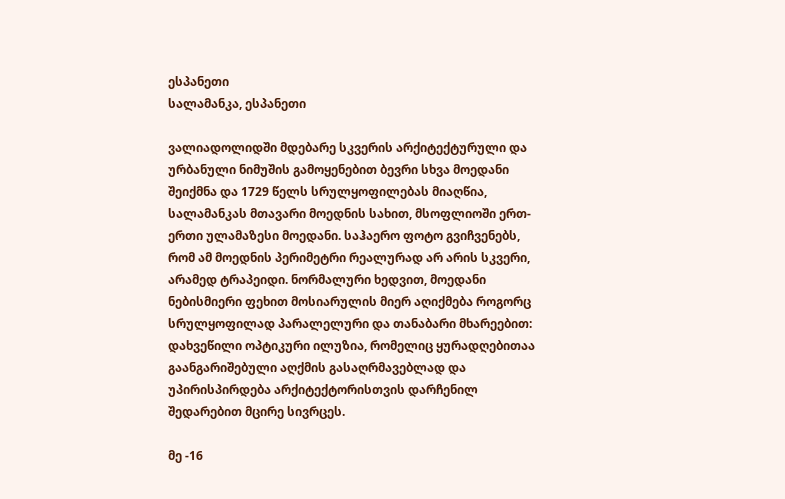ესპანეთი
სალამანკა, ესპანეთი

ვალიადოლიდში მდებარე სკვერის არქიტექტურული და ურბანული ნიმუშის გამოყენებით ბევრი სხვა მოედანი შეიქმნა და 1729 წელს სრულყოფილებას მიაღწია, სალამანკას მთავარი მოედნის სახით, მსოფლიოში ერთ-ერთი ულამაზესი მოედანი. საჰაერო ფოტო გვიჩვენებს, რომ ამ მოედნის პერიმეტრი რეალურად არ არის სკვერი, არამედ ტრაპეიდი. ნორმალური ხედვით, მოედანი ნებისმიერი ფეხით მოსიარულის მიერ აღიქმება როგორც სრულყოფილად პარალელური და თანაბარი მხარეებით: დახვეწილი ოპტიკური ილუზია, რომელიც ყურადღებითაა გაანგარიშებული აღქმის გასაღრმავებლად და უპირისპირდება არქიტექტორისთვის დარჩენილ შედარებით მცირე სივრცეს.

მე -16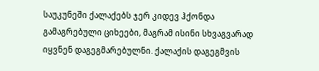საუკუნეში ქალაქებს ჯერ კიდევ ჰქონდა გამაგრებული ციხეები, მაგრამ ისინი სხვაგვარად იყვნენ დაგეგმარებულნი. ქალაქის დაგეგმვის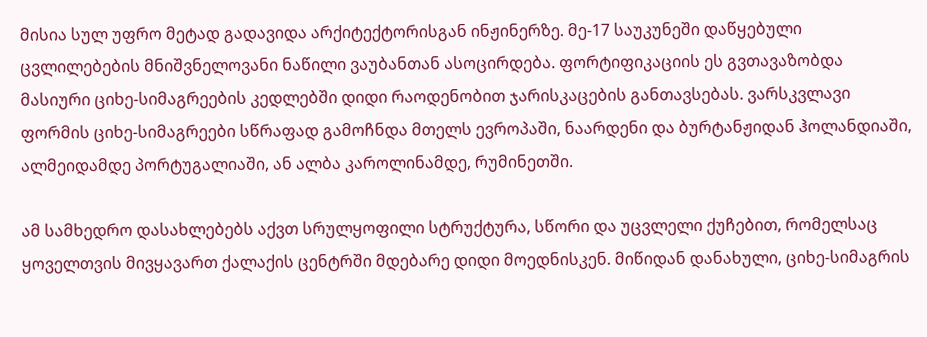მისია სულ უფრო მეტად გადავიდა არქიტექტორისგან ინჟინერზე. მე-17 საუკუნეში დაწყებული ცვლილებების მნიშვნელოვანი ნაწილი ვაუბანთან ასოცირდება. ფორტიფიკაციის ეს გვთავაზობდა მასიური ციხე-სიმაგრეების კედლებში დიდი რაოდენობით ჯარისკაცების განთავსებას. ვარსკვლავი ფორმის ციხე-სიმაგრეები სწრაფად გამოჩნდა მთელს ევროპაში, ნაარდენი და ბურტანჟიდან ჰოლანდიაში, ალმეიდამდე პორტუგალიაში, ან ალბა კაროლინამდე, რუმინეთში.

ამ სამხედრო დასახლებებს აქვთ სრულყოფილი სტრუქტურა, სწორი და უცვლელი ქუჩებით, რომელსაც ყოველთვის მივყავართ ქალაქის ცენტრში მდებარე დიდი მოედნისკენ. მიწიდან დანახული, ციხე-სიმაგრის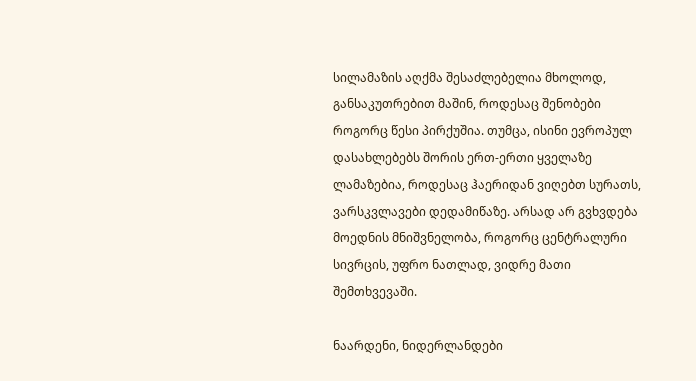სილამაზის აღქმა შესაძლებელია მხოლოდ, განსაკუთრებით მაშინ, როდესაც შენობები როგორც წესი პირქუშია. თუმცა, ისინი ევროპულ დასახლებებს შორის ერთ-ერთი ყველაზე ლამაზებია, როდესაც ჰაერიდან ვიღებთ სურათს, ვარსკვლავები დედამიწაზე. არსად არ გვხვდება მოედნის მნიშვნელობა, როგორც ცენტრალური სივრცის, უფრო ნათლად, ვიდრე მათი შემთხვევაში.

ნაარდენი, ნიდერლანდები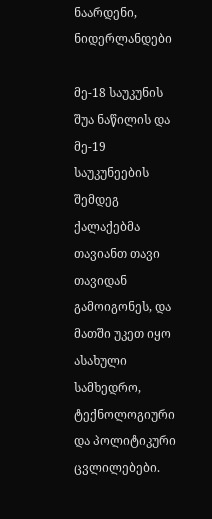ნაარდენი, ნიდერლანდები

მე-18 საუკუნის შუა ნაწილის და მე-19 საუკუნეების შემდეგ ქალაქებმა თავიანთ თავი თავიდან გამოიგონეს, და მათში უკეთ იყო ასახული სამხედრო, ტექნოლოგიური და პოლიტიკური ცვლილებები.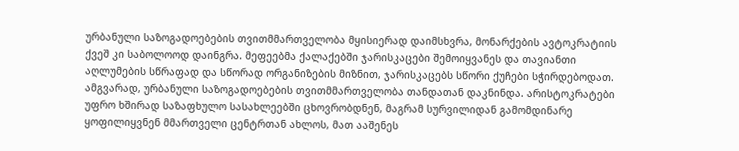ურბანული საზოგადოებების თვითმმართველობა მყისიერად დაიმსხვრა, მონარქების ავტოკრატიის ქვეშ კი საბოლოოდ დაინგრა. მეფეებმა ქალაქებში ჯარისკაცები შემოიყვანეს და თავიანთი აღლუმების სწრაფად და სწორად ორგანიზების მიზნით, ჯარისკაცებს სწორი ქუჩები სჭირდებოდათ. ამგვარად, ურბანული საზოგადოებების თვითმმართველობა თანდათან დაკნინდა. არისტოკრატები უფრო ხშირად საზაფხულო სასახლეებში ცხოვრობდნენ, მაგრამ სურვილიდან გამომდინარე ყოფილიყვნენ მმართველი ცენტრთან ახლოს, მათ ააშენეს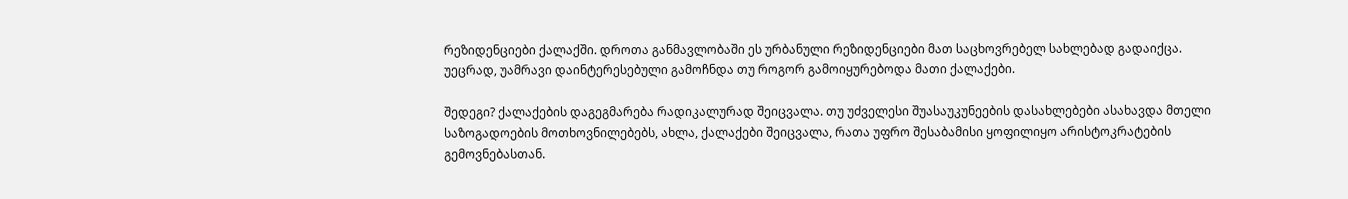რეზიდენციები ქალაქში. დროთა განმავლობაში ეს ურბანული რეზიდენციები მათ საცხოვრებელ სახლებად გადაიქცა. უეცრად, უამრავი დაინტერესებული გამოჩნდა თუ როგორ გამოიყურებოდა მათი ქალაქები.

შედეგი? ქალაქების დაგეგმარება რადიკალურად შეიცვალა. თუ უძველესი შუასაუკუნეების დასახლებები ასახავდა მთელი საზოგადოების მოთხოვნილებებს, ახლა, ქალაქები შეიცვალა, რათა უფრო შესაბამისი ყოფილიყო არისტოკრატების გემოვნებასთან.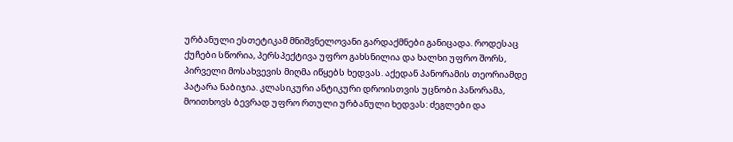ურბანული ესთეტიკამ მნიშვნელოვანი გარდაქმნები განიცადა. როდესაც ქუჩები სწორია, პერსპექტივა უფრო გახსნილია და ხალხი უფრო შორს, პირველი მოსახვევის მიღმა იწყებს ხედვას. აქედან პანორამის თეორიამდე პატარა ნაბიჯია. კლასიკური ანტიკური დროისთვის უცნობი პანორამა, მოითხოვს ბევრად უფრო რთული ურბანული ხედვას: ძეგლები და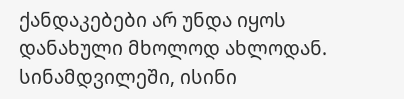ქანდაკებები არ უნდა იყოს დანახული მხოლოდ ახლოდან. სინამდვილეში, ისინი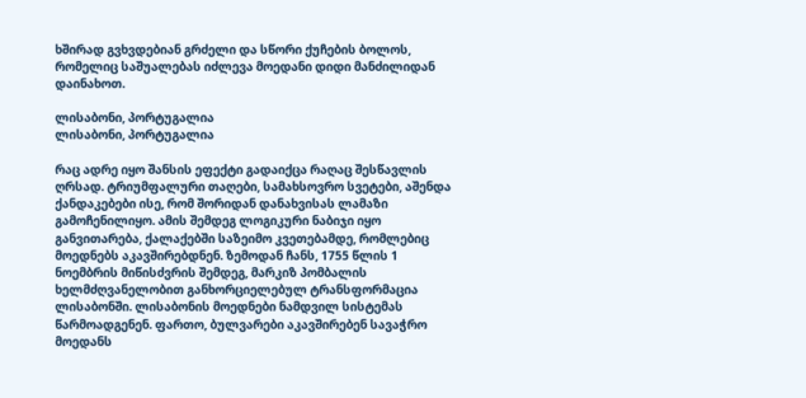ხშირად გვხვდებიან გრძელი და სწორი ქუჩების ბოლოს, რომელიც საშუალებას იძლევა მოედანი დიდი მანძილიდან დაინახოთ.

ლისაბონი, პორტუგალია
ლისაბონი, პორტუგალია

რაც ადრე იყო შანსის ეფექტი გადაიქცა რაღაც შესწავლის ღრსად. ტრიუმფალური თაღები, სამახსოვრო სვეტები, აშენდა ქანდაკებები ისე, რომ შორიდან დანახვისას ლამაზი გამოჩენილიყო. ამის შემდეგ ლოგიკური ნაბიჯი იყო განვითარება, ქალაქებში საზეიმო კვეთებამდე, რომლებიც მოედნებს აკავშირებდნენ. ზემოდან ჩანს, 1755 წლის 1 ნოემბრის მიწისძვრის შემდეგ, მარკიზ პომბალის ხელმძღვანელობით განხორციელებულ ტრანსფორმაცია ლისაბონში. ლისაბონის მოედნები ნამდვილ სისტემას წარმოადგენენ. ფართო, ბულვარები აკავშირებენ სავაჭრო მოედანს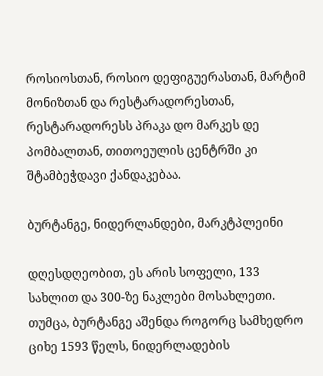როსიოსთან, როსიო დეფიგუერასთან, მარტიმ მონიზთან და რესტარადორესთან, რესტარადორესს პრაკა დო მარკეს დე პომბალთან, თითოეულის ცენტრში კი შტამბეჭდავი ქანდაკებაა.

ბურტანგე, ნიდერლანდები, მარკტპლეინი

დღესდღეობით, ეს არის სოფელი, 133 სახლით და 300-ზე ნაკლები მოსახლეთი. თუმცა, ბურტანგე აშენდა როგორც სამხედრო ციხე 1593 წელს, ნიდერლადების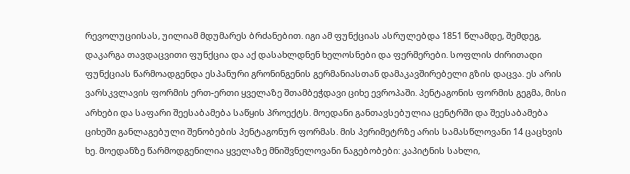რევოლუციისას, უილიამ მდუმარეს ბრძანებით. იგი ამ ფუნქციას ასრულებდა 1851 წლამდე, შემდეგ, დაკარგა თავდაცვითი ფუნქცია და აქ დასახლდნენ ხელოსნები და ფერმერები. სოფლის ძირითადი ფუნქციას წარმოადგენდა ესპანური გრონინგენის გერმანიასთან დამაკავშირებელი გზის დაცვა. ეს არის ვარსკვლავის ფორმის ერთ-ერთი ყველაზე შთამბეჭდავი ციხე ევროპაში. პენტაგონის ფორმის გეგმა, მისი არხები და საფარი შეესაბამება საწყის პროექტს. მოედანი განთავსებულია ცენტრში და შეესაბამება ციხეში განლაგებული შენობების პენტაგონურ ფორმას. მის პერიმეტრზე არის სამასწლოვანი 14 ცაცხვის ხე. მოედანზე წარმოდგენილია ყველაზე მნიშვნელოვანი ნაგებობები: კაპიტნის სახლი,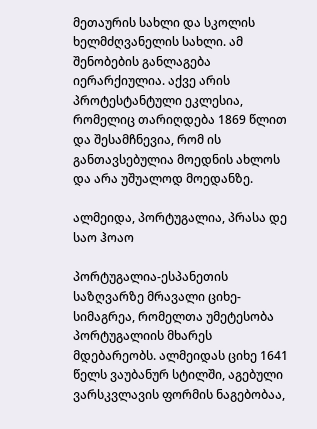მეთაურის სახლი და სკოლის ხელმძღვანელის სახლი. ამ შენობების განლაგება იერარქიულია. აქვე არის პროტესტანტული ეკლესია, რომელიც თარიღდება 1869 წლით და შესამჩნევია, რომ ის განთავსებულია მოედნის ახლოს და არა უშუალოდ მოედანზე.

ალმეიდა, პორტუგალია, პრასა დე საო ჰოაო

პორტუგალია-ესპანეთის საზღვარზე მრავალი ციხე-სიმაგრეა, რომელთა უმეტესობა პორტუგალიის მხარეს მდებარეობს. ალმეიდას ციხე 1641 წელს ვაუბანურ სტილში, აგებული ვარსკვლავის ფორმის ნაგებობაა,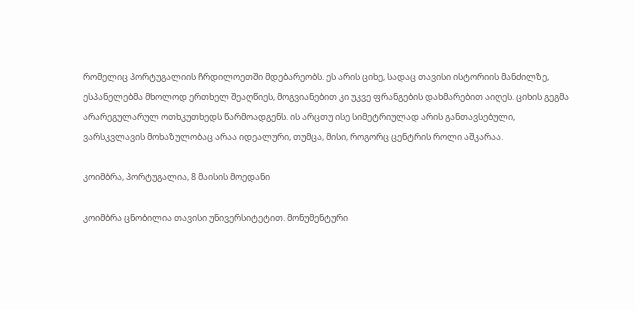რომელიც პორტუგალიის ჩრდილოეთში მდებარეობს. ეს არის ციხე, სადაც თავისი ისტორიის მანძილზე, ესპანელებმა მხოლოდ ერთხელ შეაღწიეს, მოგვიანებით კი უკვე ფრანგების დახმარებით აიღეს. ციხის გეგმა არარეგულარულ ოთხკუთხედს წარმოადგენს. ის არცთუ ისე სიმეტრიულად არის განთავსებული, ვარსკვლავის მოხაზულობაც არაა იდეალური, თუმცა, მისი, როგორც ცენტრის როლი აშკარაა.

კოიმბრა, პორტუგალია, 8 მაისის მოედანი

კოიმბრა ცნობილია თავისი უნივერსიტეტით. მონუმენტური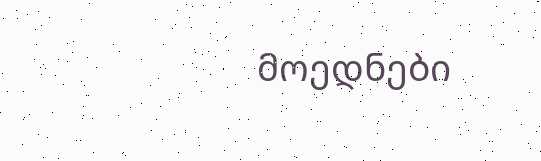მოედნები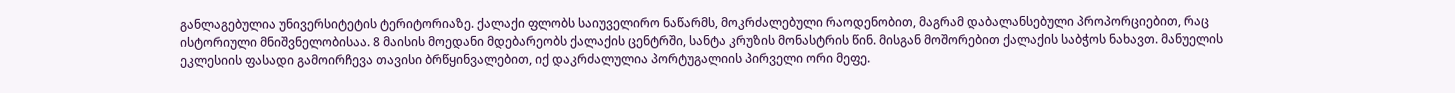განლაგებულია უნივერსიტეტის ტერიტორიაზე. ქალაქი ფლობს საიუველირო ნაწარმს, მოკრძალებული რაოდენობით, მაგრამ დაბალანსებული პროპორციებით, რაც ისტორიული მნიშვნელობისაა. 8 მაისის მოედანი მდებარეობს ქალაქის ცენტრში, სანტა კრუზის მონასტრის წინ. მისგან მოშორებით ქალაქის საბჭოს ნახავთ. მანუელის ეკლესიის ფასადი გამოირჩევა თავისი ბრწყინვალებით, იქ დაკრძალულია პორტუგალიის პირველი ორი მეფე.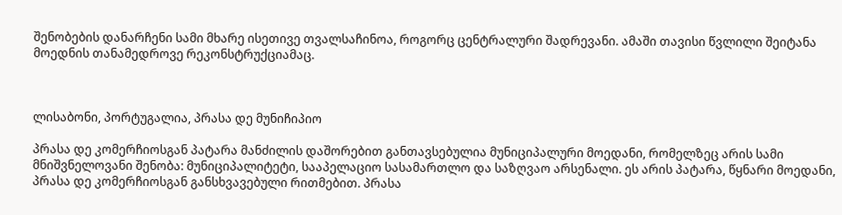შენობების დანარჩენი სამი მხარე ისეთივე თვალსაჩინოა, როგორც ცენტრალური შადრევანი. ამაში თავისი წვლილი შეიტანა მოედნის თანამედროვე რეკონსტრუქციამაც.



ლისაბონი, პორტუგალია, პრასა დე მუნიჩიპიო

პრასა დე კომერჩიოსგან პატარა მანძილის დაშორებით განთავსებულია მუნიციპალური მოედანი, რომელზეც არის სამი მნიშვნელოვანი შენობა: მუნიციპალიტეტი, სააპელაციო სასამართლო და საზღვაო არსენალი. ეს არის პატარა, წყნარი მოედანი, პრასა დე კომერჩიოსგან განსხვავებული რითმებით. პრასა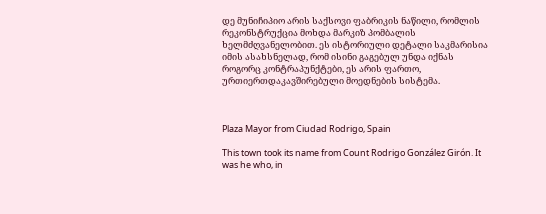დე მუნიჩიპიო არის საქსოვი ფაბრიკის ნაწილი, რომლის რეკონსტრუქცია მოხდა მარკიზ პომბალის ხელმძღვანელობით. ეს ისტორიული დეტალი საკმარისია იმის ასახსნელად, რომ ისინი გაგებულ უნდა იქნას როგორც კონტრაპუნქტები, ეს არის ფართო, ურთიერთდაკავშირებული მოედნების სისტემა.



Plaza Mayor from Ciudad Rodrigo, Spain

This town took its name from Count Rodrigo González Girón. It was he who, in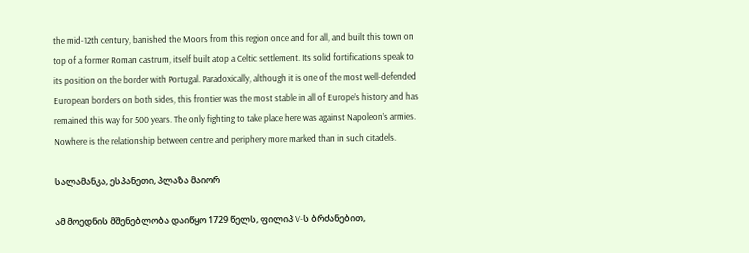the mid-12th century, banished the Moors from this region once and for all, and built this town on top of a former Roman castrum, itself built atop a Celtic settlement. Its solid fortifications speak to its position on the border with Portugal. Paradoxically, although it is one of the most well-defended European borders on both sides, this frontier was the most stable in all of Europe’s history and has remained this way for 500 years. The only fighting to take place here was against Napoleon’s armies. Nowhere is the relationship between centre and periphery more marked than in such citadels.

სალამანკა, ესპანეთი, პლაზა მაიორ

ამ მოედნის მშენებლობა დაიწყო 1729 წელს, ფილიპ V-ს ბრძანებით,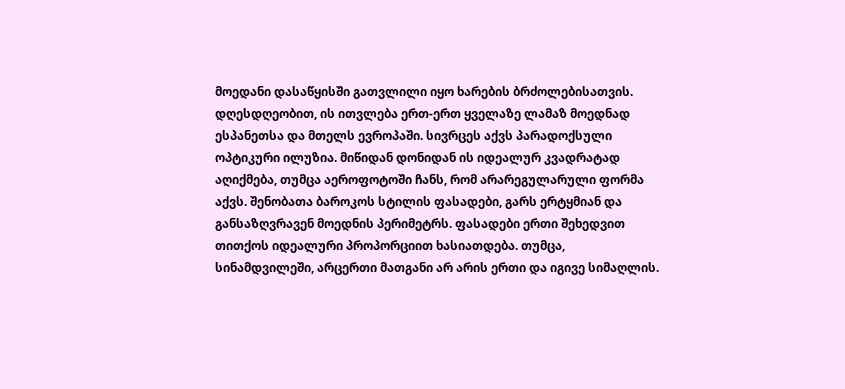მოედანი დასაწყისში გათვლილი იყო ხარების ბრძოლებისათვის. დღესდღეობით, ის ითვლება ერთ-ერთ ყველაზე ლამაზ მოედნად ესპანეთსა და მთელს ევროპაში. სივრცეს აქვს პარადოქსული ოპტიკური ილუზია. მიწიდან დონიდან ის იდეალურ კვადრატად აღიქმება, თუმცა აეროფოტოში ჩანს, რომ არარეგულარული ფორმა აქვს. შენობათა ბაროკოს სტილის ფასადები, გარს ერტყმიან და განსაზღვრავენ მოედნის პერიმეტრს. ფასადები ერთი შეხედვით თითქოს იდეალური პროპორციით ხასიათდება. თუმცა, სინამდვილეში, არცერთი მათგანი არ არის ერთი და იგივე სიმაღლის.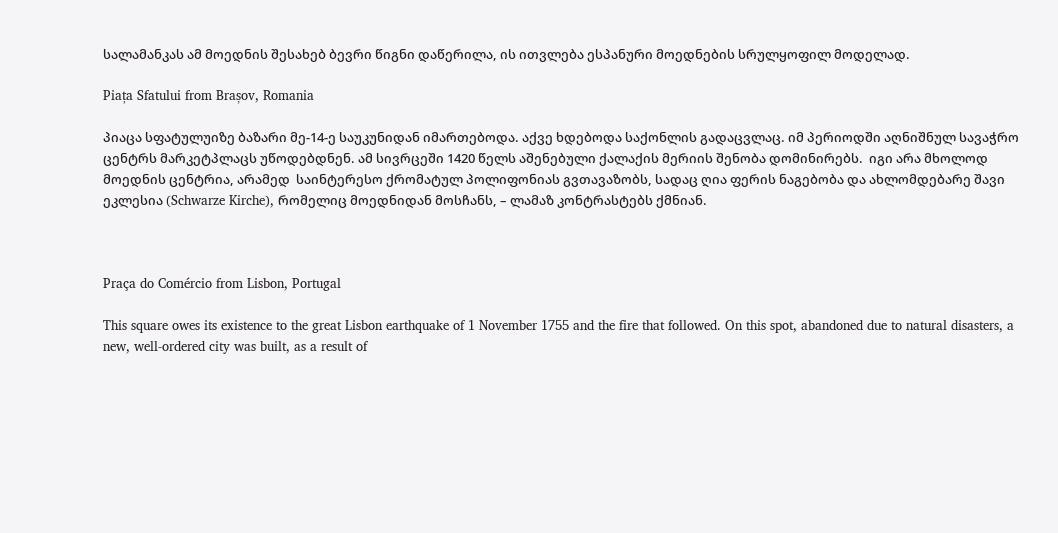სალამანკას ამ მოედნის შესახებ ბევრი წიგნი დაწერილა, ის ითვლება ესპანური მოედნების სრულყოფილ მოდელად.

Piața Sfatului from Brașov, Romania

პიაცა სფატულუიზე ბაზარი მე-14-ე საუკუნიდან იმართებოდა. აქვე ხდებოდა საქონლის გადაცვლაც. იმ პერიოდში აღნიშნულ სავაჭრო ცენტრს მარკეტპლაცს უწოდებდნენ. ამ სივრცეში 1420 წელს აშენებული ქალაქის მერიის შენობა დომინირებს.  იგი არა მხოლოდ მოედნის ცენტრია, არამედ  საინტერესო ქრომატულ პოლიფონიას გვთავაზობს, სადაც ღია ფერის ნაგებობა და ახლომდებარე შავი ეკლესია (Schwarze Kirche), რომელიც მოედნიდან მოსჩანს, – ლამაზ კონტრასტებს ქმნიან.



Praça do Comércio from Lisbon, Portugal

This square owes its existence to the great Lisbon earthquake of 1 November 1755 and the fire that followed. On this spot, abandoned due to natural disasters, a new, well-ordered city was built, as a result of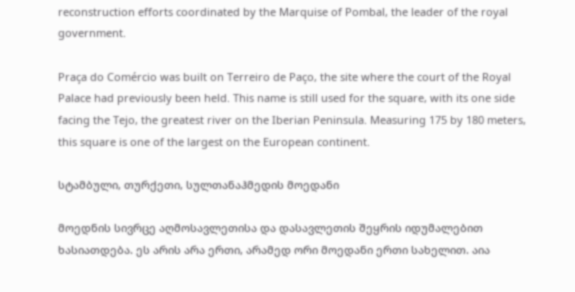reconstruction efforts coordinated by the Marquise of Pombal, the leader of the royal government.

Praça do Comércio was built on Terreiro de Paço, the site where the court of the Royal Palace had previously been held. This name is still used for the square, with its one side facing the Tejo, the greatest river on the Iberian Peninsula. Measuring 175 by 180 meters, this square is one of the largest on the European continent.

სტამბული, თურქეთი, სულთანაჰმედის მოედანი

მოედნის სივრცე აღმოსავლეთისა და დასავლეთის შეყრის იდუმალებით ხასიათდება. ეს არის არა ერთი, არამედ ორი მოედანი ერთი სახელით. აია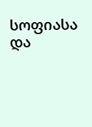სოფიასა და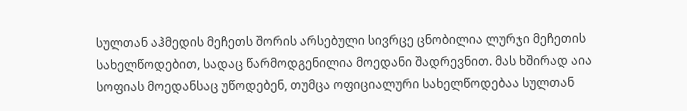სულთან აჰმედის მეჩეთს შორის არსებული სივრცე ცნობილია ლურჯი მეჩეთის სახელწოდებით, სადაც წარმოდგენილია მოედანი შადრევნით. მას ხშირად აია სოფიას მოედანსაც უწოდებენ, თუმცა ოფიციალური სახელწოდებაა სულთან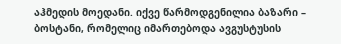აჰმედის მოედანი. იქვე წარმოდგენილია ბაზარი – ბოსტანი, რომელიც იმართებოდა ავგუსტუსის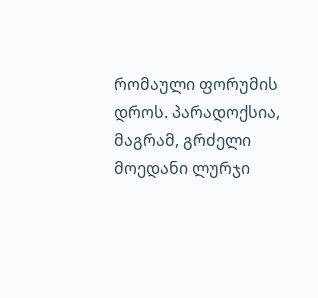რომაული ფორუმის დროს. პარადოქსია, მაგრამ, გრძელი მოედანი ლურჯი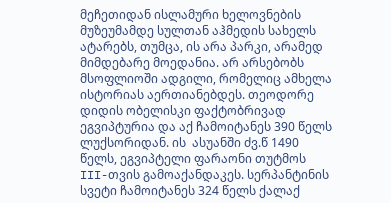მეჩეთიდან ისლამური ხელოვნების მუზეუმამდე სულთან აჰმედის სახელს ატარებს, თუმცა, ის არა პარკი, არამედ მიმდებარე მოედანია. არ არსებობს მსოფლიოში ადგილი, რომელიც ამხელა ისტორიას აერთიანებდეს. თეოდორე დიდის ობელისკი ფაქტობრივად ეგვიპტურია და აქ ჩამოიტანეს 390 წელს ლუქსორიდან. ის  ასუანში ძვ.წ 1490 წელს, ეგვიპტელი ფარაონი თუტმოს III-თვის გამოაქანდაკეს. სერპანტინის სვეტი ჩამოიტანეს 324 წელს ქალაქ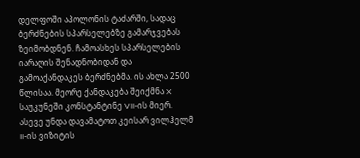დელფოში აპოლონის ტაძარში, სადაც ბერძნების სპარსელებზე გამარჯვებას ზეიმობდნენ. ჩამოასხეს სპარსელების იარაღის შენადნობიდან და გამოაქანდაკეს ბერძნებმა. ის ახლა 2500 წლისაა. მეორე ქანდაკება შეიქმნა X საუკუნეში კონსტანტინე VII-ის მიერ. ასევე უნდა დავამატოთ კეისარ ვილჰელმ II-ის ვიზიტის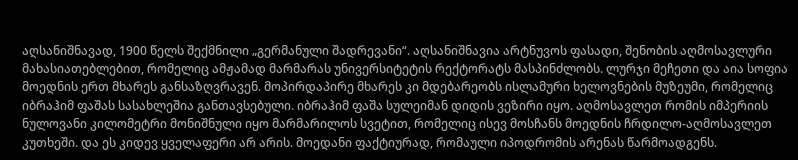აღსანიშნავად, 1900 წელს შექმნილი „გერმანული შადრევანი“. აღსანიშნავია არტნუვოს ფასადი, შენობის აღმოსავლური მახასიათებლებით, რომელიც ამჟამად მარმარას უნივერსიტეტის რექტორატს მასპინძლობს. ლურჯი მეჩეთი და აია სოფია მოედნის ერთ მხარეს განსაზღვრავენ. მოპირდაპირე მხარეს კი მდებარეობს ისლამური ხელოვნების მუზეუმი, რომელიც იბრაჰიმ ფაშას სასახლეშია განთავსებული. იბრაჰიმ ფაშა სულეიმან დიდის ვეზირი იყო. აღმოსავლეთ რომის იმპერიის ნულოვანი კილომეტრი მონიშნული იყო მარმარილოს სვეტით, რომელიც ისევ მოსჩანს მოედნის ჩრდილო-აღმოსავლეთ კუთხეში. და ეს კიდევ ყველაფერი არ არის. მოედანი ფაქტიურად, რომაული იპოდრომის არენას წარმოადგენს.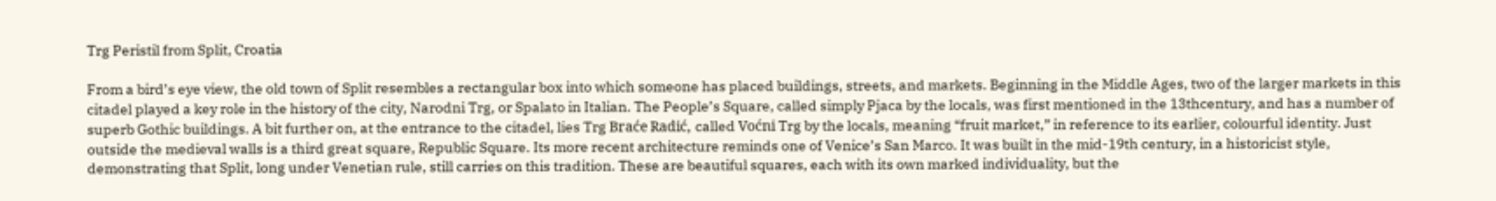Trg Peristil from Split, Croatia

From a bird’s eye view, the old town of Split resembles a rectangular box into which someone has placed buildings, streets, and markets. Beginning in the Middle Ages, two of the larger markets in this citadel played a key role in the history of the city, Narodni Trg, or Spalato in Italian. The People’s Square, called simply Pjaca by the locals, was first mentioned in the 13thcentury, and has a number of superb Gothic buildings. A bit further on, at the entrance to the citadel, lies Trg Braće Radić, called Voćni Trg by the locals, meaning “fruit market,” in reference to its earlier, colourful identity. Just outside the medieval walls is a third great square, Republic Square. Its more recent architecture reminds one of Venice’s San Marco. It was built in the mid-19th century, in a historicist style, demonstrating that Split, long under Venetian rule, still carries on this tradition. These are beautiful squares, each with its own marked individuality, but the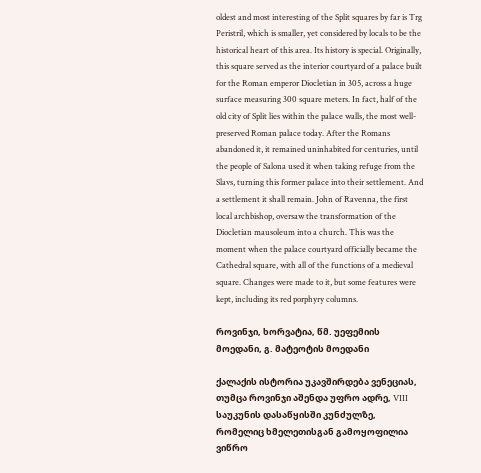oldest and most interesting of the Split squares by far is Trg Peristril, which is smaller, yet considered by locals to be the historical heart of this area. Its history is special. Originally, this square served as the interior courtyard of a palace built for the Roman emperor Diocletian in 305, across a huge surface measuring 300 square meters. In fact, half of the old city of Split lies within the palace walls, the most well-preserved Roman palace today. After the Romans abandoned it, it remained uninhabited for centuries, until the people of Salona used it when taking refuge from the Slavs, turning this former palace into their settlement. And a settlement it shall remain. John of Ravenna, the first local archbishop, oversaw the transformation of the Diocletian mausoleum into a church. This was the moment when the palace courtyard officially became the Cathedral square, with all of the functions of a medieval square. Changes were made to it, but some features were kept, including its red porphyry columns.

როვინჯი, ხორვატია, წმ. უეფემიის მოედანი, გ. მატეოტის მოედანი

ქალაქის ისტორია უკავშირდება ვენეციას, თუმცა როვინჯი აშენდა უფრო ადრე, VIII საუკუნის დასაწყისში კუნძულზე, რომელიც ხმელეთისგან გამოყოფილია ვიწრო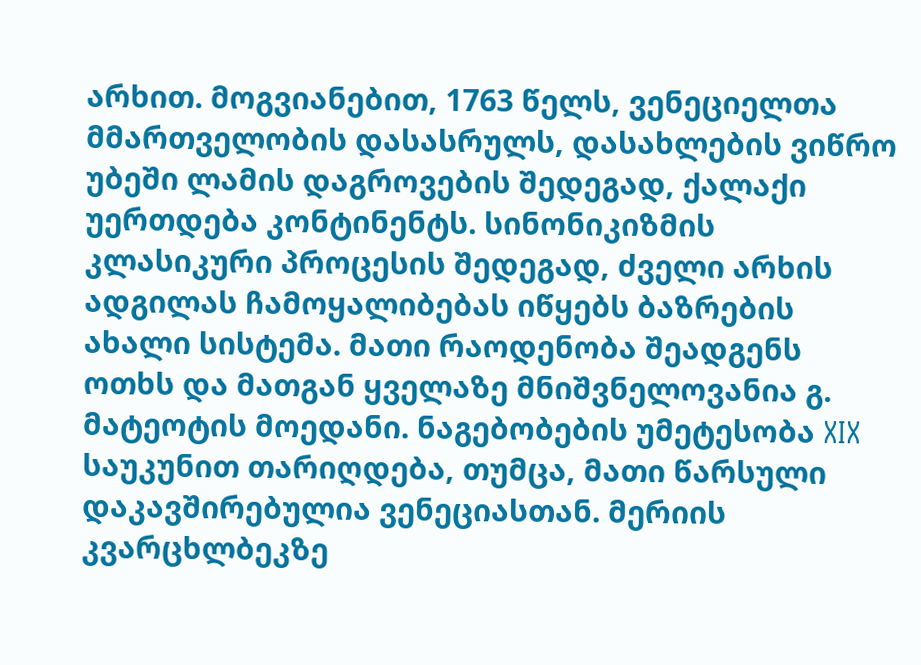არხით. მოგვიანებით, 1763 წელს, ვენეციელთა მმართველობის დასასრულს, დასახლების ვიწრო უბეში ლამის დაგროვების შედეგად, ქალაქი უერთდება კონტინენტს. სინონიკიზმის კლასიკური პროცესის შედეგად, ძველი არხის ადგილას ჩამოყალიბებას იწყებს ბაზრების ახალი სისტემა. მათი რაოდენობა შეადგენს ოთხს და მათგან ყველაზე მნიშვნელოვანია გ. მატეოტის მოედანი. ნაგებობების უმეტესობა XIX საუკუნით თარიღდება, თუმცა, მათი წარსული დაკავშირებულია ვენეციასთან. მერიის კვარცხლბეკზე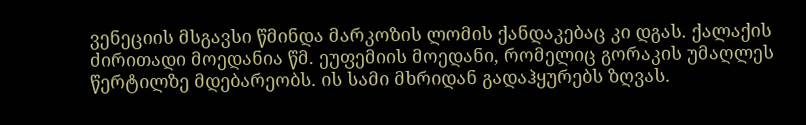ვენეციის მსგავსი წმინდა მარკოზის ლომის ქანდაკებაც კი დგას. ქალაქის ძირითადი მოედანია წმ. ეუფემიის მოედანი, რომელიც გორაკის უმაღლეს წერტილზე მდებარეობს. ის სამი მხრიდან გადაჰყურებს ზღვას.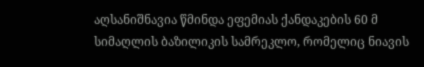აღსანიშნავია წმინდა ეფემიას ქანდაკების 60 მ სიმაღლის ბაზილიკის სამრეკლო, რომელიც ნიავის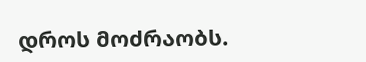დროს მოძრაობს.